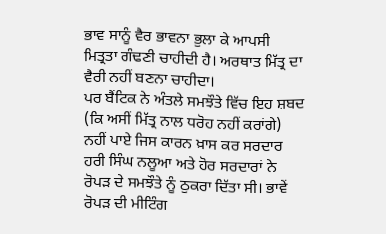ਭਾਵ ਸਾਨੂੰ ਵੈਰ ਭਾਵਨਾ ਭੁਲਾ ਕੇ ਆਪਸੀ ਮਿਤ੍ਰਤਾ ਗੰਢਣੀ ਚਾਹੀਦੀ ਹੈ। ਅਰਥਾਤ ਮਿੱਤ੍ਰ ਦਾ ਵੈਰੀ ਨਹੀਂ ਬਣਨਾ ਚਾਹੀਦਾ।
ਪਰ ਬੈਂਟਿਕ ਨੇ ਅੰਤਲੇ ਸਮਝੌਤੇ ਵਿੱਚ ਇਹ ਸ਼ਬਦ (ਕਿ ਅਸੀਂ ਮਿੱਤ੍ਰ ਨਾਲ ਧਰੋਹ ਨਹੀਂ ਕਰਾਂਗੇ) ਨਹੀਂ ਪਾਏ ਜਿਸ ਕਾਰਨ ਖ਼ਾਸ ਕਰ ਸਰਦਾਰ ਹਰੀ ਸਿੰਘ ਨਲੂਆ ਅਤੇ ਹੋਰ ਸਰਦਾਰਾਂ ਨੇ ਰੋਪੜ ਦੇ ਸਮਝੌਤੇ ਨੂੰ ਠੁਕਰਾ ਦਿੱਤਾ ਸੀ। ਭਾਵੇਂ ਰੋਪੜ ਦੀ ਮੀਟਿੰਗ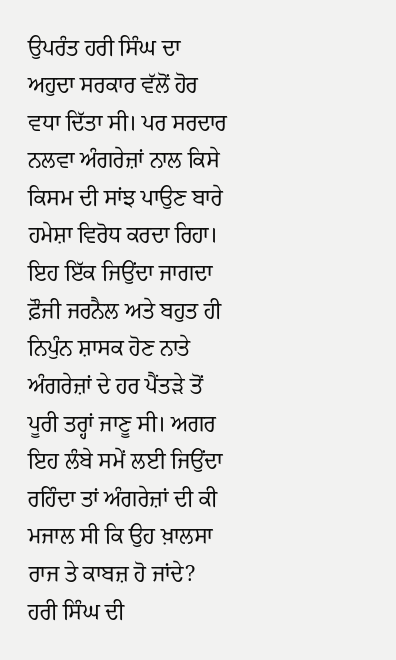ਉਪਰੰਤ ਹਰੀ ਸਿੰਘ ਦਾ ਅਹੁਦਾ ਸਰਕਾਰ ਵੱਲੋਂ ਹੋਰ ਵਧਾ ਦਿੱਤਾ ਸੀ। ਪਰ ਸਰਦਾਰ ਨਲਵਾ ਅੰਗਰੇਜ਼ਾਂ ਨਾਲ ਕਿਸੇ ਕਿਸਮ ਦੀ ਸਾਂਝ ਪਾਉਣ ਬਾਰੇ ਹਮੇਸ਼ਾ ਵਿਰੋਧ ਕਰਦਾ ਰਿਹਾ। ਇਹ ਇੱਕ ਜਿਉਂਦਾ ਜਾਗਦਾ ਫ਼ੌਜੀ ਜਰਨੈਲ ਅਤੇ ਬਹੁਤ ਹੀ ਨਿਪੁੰਨ ਸ਼ਾਸਕ ਹੋਣ ਨਾਤੇ ਅੰਗਰੇਜ਼ਾਂ ਦੇ ਹਰ ਪੈਂਤੜੇ ਤੋਂ ਪੂਰੀ ਤਰ੍ਹਾਂ ਜਾਣੂ ਸੀ। ਅਗਰ ਇਹ ਲੰਬੇ ਸਮੇਂ ਲਈ ਜਿਉਂਦਾ ਰਹਿੰਦਾ ਤਾਂ ਅੰਗਰੇਜ਼ਾਂ ਦੀ ਕੀ ਮਜਾਲ ਸੀ ਕਿ ਉਹ ਖ਼ਾਲਸਾ ਰਾਜ ਤੇ ਕਾਬਜ਼ ਹੋ ਜਾਂਦੇ? ਹਰੀ ਸਿੰਘ ਦੀ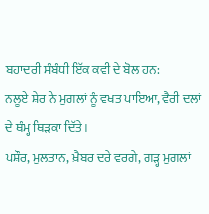ਬਹਾਦਰੀ ਸੰਬੰਧੀ ਇੱਕ ਕਵੀ ਦੇ ਬੋਲ ਹਨ:
ਨਲੂਏ ਸ਼ੇਰ ਨੇ ਮੁਗਲਾਂ ਨੂੰ ਵਖਤ ਪਾਇਆ, ਵੈਰੀ ਦਲਾਂ ਦੇ ਥੰਮ੍ਹ ਥਿੜਕਾ ਦਿੱਤੇ।
ਪਸ਼ੌਰ, ਮੁਲਤਾਨ, ਖ਼ੈਬਰ ਦਰੇ ਵਰਗੇ, ਗੜ੍ਹ ਮੁਗਲਾਂ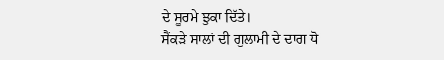ਦੇ ਸੂਰਮੇ ਝੁਕਾ ਦਿੱਤੇ।
ਸੈਂਕੜੇ ਸਾਲਾਂ ਦੀ ਗੁਲਾਮੀ ਦੇ ਦਾਗ ਧੋ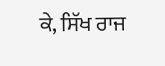ਕੇ, ਸਿੱਖ ਰਾਜ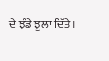ਦੇ ਝੰਡੇ ਝੁਲਾ ਦਿੱਤੇ।